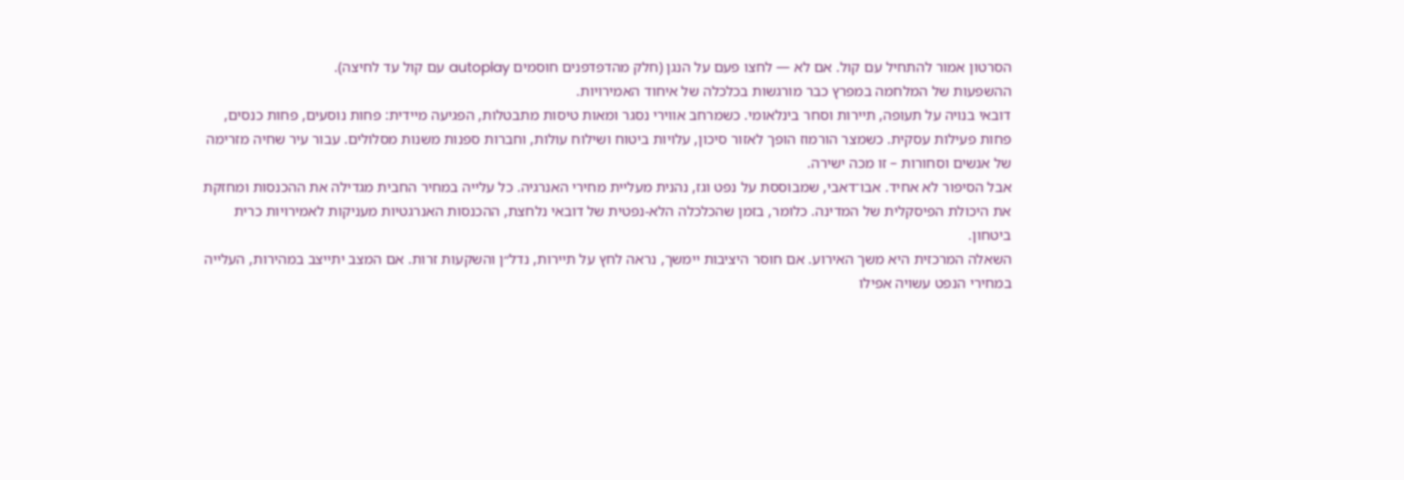הסרטון אמור להתחיל עם קול. אם לא — לחצו פעם על הנגן (חלק מהדפדפנים חוסמים autoplay עם קול עד לחיצה).
ההשפעות של המלחמה במפרץ כבר מורגשות בכלכלה של איחוד האמירויות.
דובאי בנויה על תעופה, תיירות וסחר בינלאומי. כשמרחב אווירי נסגר ומאות טיסות מתבטלות, הפגיעה מיידית: פחות נוסעים, פחות כנסים, פחות פעילות עסקית. כשמצר הורמוז הופך לאזור סיכון, עלויות ביטוח ושילוח עולות, וחברות ספנות משנות מסלולים. עבור עיר שחיה מזרימה של אנשים וסחורות – זו מכה ישירה.
אבל הסיפור לא אחיד. אבו־דאבי, שמבוססת על נפט וגז, נהנית מעליית מחירי האנרגיה. כל עלייה במחיר החבית מגדילה את ההכנסות ומחזקת את היכולת הפיסקלית של המדינה. כלומר, בזמן שהכלכלה הלא-נפטית של דובאי נלחצת, ההכנסות האנרגטיות מעניקות לאמירויות כרית ביטחון.
השאלה המרכזית היא משך האירוע. אם חוסר היציבות יימשך, נראה לחץ על תיירות, נדל״ן והשקעות זרות. אם המצב יתייצב במהירות, העלייה במחירי הנפט עשויה אפילו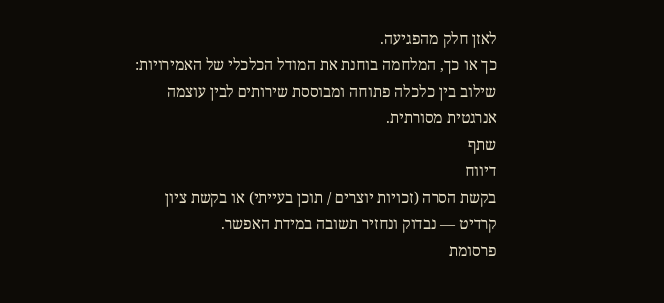לאזן חלק מהפגיעה.
כך או כך, המלחמה בוחנת את המודל הכלכלי של האמירויות: שילוב בין כלכלה פתוחה ומבוססת שירותים לבין עוצמה אנרגטית מסורתית.
שתף
דיווח
בקשת הסרה (זכויות יוצרים / תוכן בעייתי) או בקשת ציון קרדיט — נבדוק ונחזיר תשובה במידת האפשר.
פרסומת